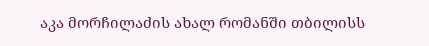აკა მორჩილაძის ახალ რომანში თბილისს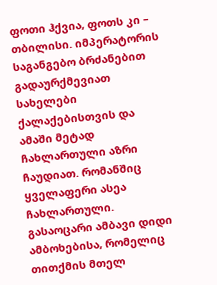ფოთი ჰქვია, ფოთს კი – თბილისი. იმპერატორის საგანგებო ბრძანებით გადაურქმევიათ სახელები ქალაქებისთვის და ამაში მეტად ჩახლართული აზრი ჩაუდიათ. რომანშიც ყველაფერი ასეა ჩახლართული. გასაოცარი ამბავი დიდი ამბოხებისა, რომელიც თითქმის მთელ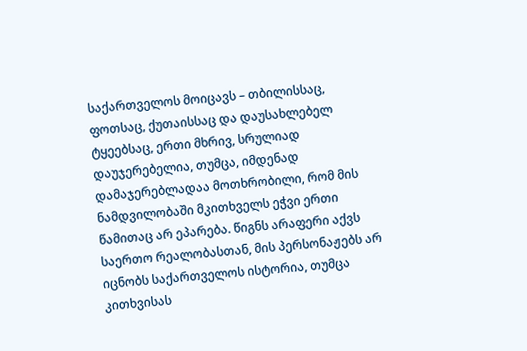საქართველოს მოიცავს – თბილისსაც, ფოთსაც, ქუთაისსაც და დაუსახლებელ ტყეებსაც, ერთი მხრივ, სრულიად დაუჯერებელია, თუმცა, იმდენად დამაჯერებლადაა მოთხრობილი, რომ მის ნამდვილობაში მკითხველს ეჭვი ერთი წამითაც არ ეპარება. წიგნს არაფერი აქვს საერთო რეალობასთან, მის პერსონაჟებს არ იცნობს საქართველოს ისტორია, თუმცა კითხვისას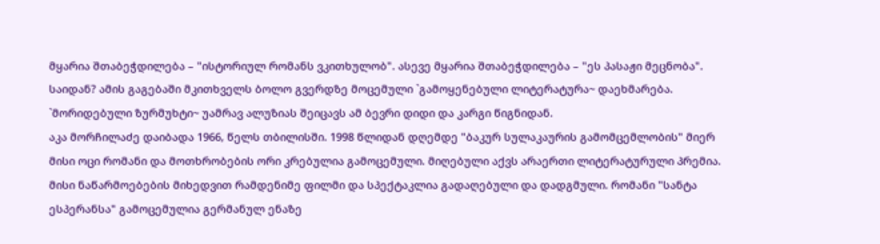მყარია შთაბეჭდილება – "ისტორიულ რომანს ვკითხულობ". ასევე მყარია შთაბეჭდილება – "ეს პასაჟი მეცნობა". საიდან? ამის გაგებაში მკითხველს ბოლო გვერდზე მოცემული `გამოყენებული ლიტერატურა~ დაეხმარება. `მორიდებული ზურმუხტი~ უამრავ ალუზიას შეიცავს ამ ბევრი დიდი და კარგი წიგნიდან.
აკა მორჩილაძე დაიბადა 1966, წელს თბილისში. 1998 წლიდან დღემდე "ბაკურ სულაკაურის გამომცემლობის" მიერ მისი ოცი რომანი და მოთხრობების ორი კრებულია გამოცემული. მიღებული აქვს არაერთი ლიტერატურული პრემია. მისი ნაწარმოებების მიხედვით რამდენიმე ფილმი და სპექტაკლია გადაღებული და დადგმული. რომანი "სანტა ესპერანსა" გამოცემულია გერმანულ ენაზე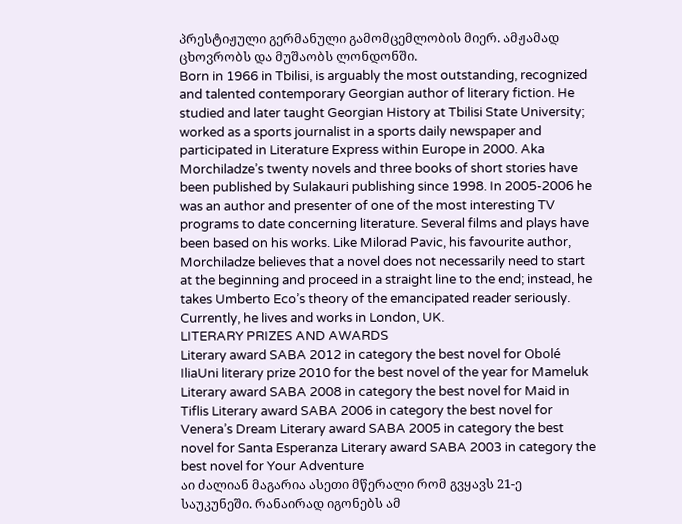პრესტიჟული გერმანული გამომცემლობის მიერ. ამჟამად ცხოვრობს და მუშაობს ლონდონში.
Born in 1966 in Tbilisi, is arguably the most outstanding, recognized and talented contemporary Georgian author of literary fiction. He studied and later taught Georgian History at Tbilisi State University; worked as a sports journalist in a sports daily newspaper and participated in Literature Express within Europe in 2000. Aka Morchiladze’s twenty novels and three books of short stories have been published by Sulakauri publishing since 1998. In 2005-2006 he was an author and presenter of one of the most interesting TV programs to date concerning literature. Several films and plays have been based on his works. Like Milorad Pavic, his favourite author, Morchiladze believes that a novel does not necessarily need to start at the beginning and proceed in a straight line to the end; instead, he takes Umberto Eco’s theory of the emancipated reader seriously. Currently, he lives and works in London, UK.
LITERARY PRIZES AND AWARDS
Literary award SABA 2012 in category the best novel for Obolé IliaUni literary prize 2010 for the best novel of the year for Mameluk Literary award SABA 2008 in category the best novel for Maid in Tiflis Literary award SABA 2006 in category the best novel for Venera’s Dream Literary award SABA 2005 in category the best novel for Santa Esperanza Literary award SABA 2003 in category the best novel for Your Adventure
აი ძალიან მაგარია ასეთი მწერალი რომ გვყავს 21-ე საუკუნეში. რანაირად იგონებს ამ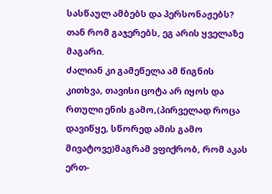სასწაულ ამბებს და პერსონაჟებს? თან რომ გაჯერებს, ეგ არის ყველაზე მაგარი.
ძალიან კი გამეწელა ამ წიგნის კითხვა, თავისი ცოტა არ იყოს და რთული ენის გამო,(პირველად როცა დავიწყე, სწორედ ამის გამო მივატოვე)მაგრამ ვფიქრობ, რომ აკას ერთ-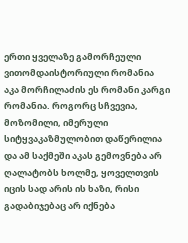ერთი ყველაზე გამორჩეული ვითომდაისტორიული რომანია
აკა მორჩილაძის ეს რომანი კარგი რომანია. როგორც სჩვევია, მოზომილი, იმერული სიტყვაკაზმულობით დაწერილია და ამ საქმეში აკას გემოვნება არ ღალატობს ხოლმე, ყოველთვის იცის სად არის ის ხაზი, რისი გადაბიჯებაც არ იქნება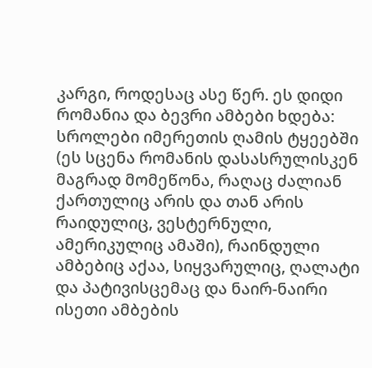კარგი, როდესაც ასე წერ. ეს დიდი რომანია და ბევრი ამბები ხდება: სროლები იმერეთის ღამის ტყეებში (ეს სცენა რომანის დასასრულისკენ მაგრად მომეწონა, რაღაც ძალიან ქართულიც არის და თან არის რაიდულიც, ვესტერნული, ამერიკულიც ამაში), რაინდული ამბებიც აქაა, სიყვარულიც, ღალატი და პატივისცემაც და ნაირ-ნაირი ისეთი ამბების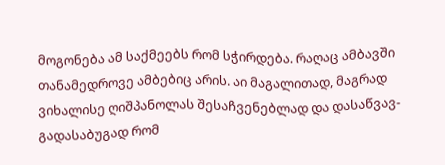მოგონება ამ საქმეებს რომ სჭირდება. რაღაც ამბავში თანამედროვე ამბებიც არის. აი მაგალითად, მაგრად ვიხალისე ღიშპანოლას შესაჩვენებლად და დასაწვავ-გადასაბუგად რომ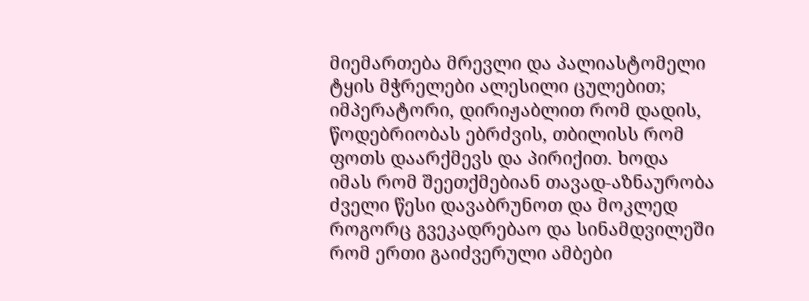მიემართება მრევლი და პალიასტომელი ტყის მჭრელები ალესილი ცულებით; იმპერატორი, დირიჟაბლით რომ დადის, წოდებრიობას ებრძვის, თბილისს რომ ფოთს დაარქმევს და პირიქით. ხოდა იმას რომ შეეთქმებიან თავად-აზნაურობა ძველი წესი დავაბრუნოთ და მოკლედ როგორც გვეკადრებაო და სინამდვილეში რომ ერთი გაიძვერული ამბები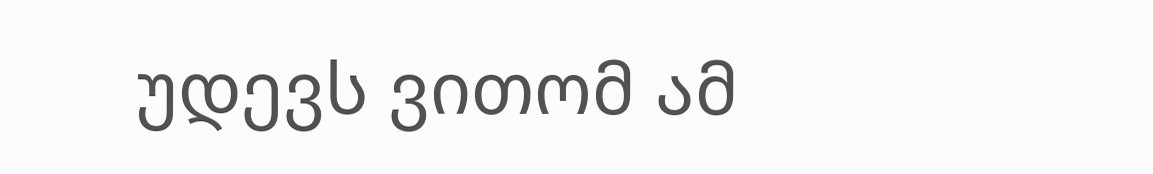უდევს ვითომ ამ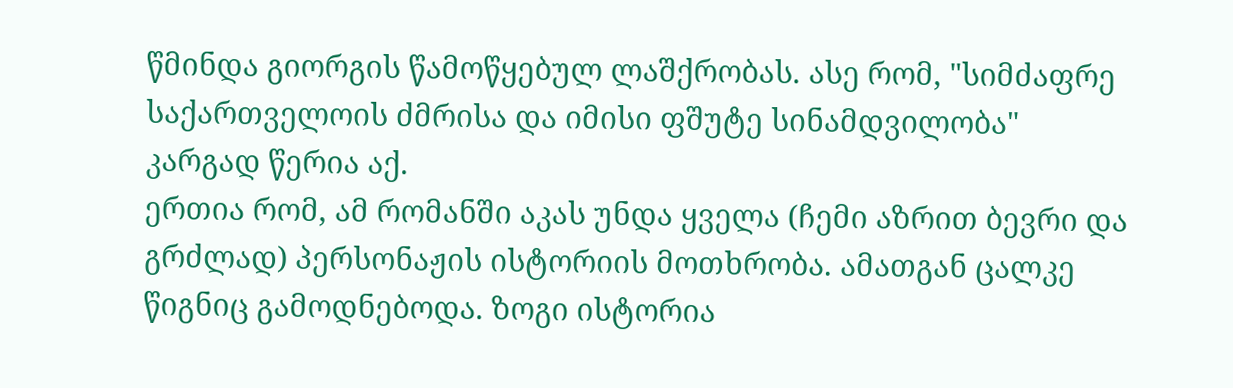წმინდა გიორგის წამოწყებულ ლაშქრობას. ასე რომ, "სიმძაფრე საქართველოის ძმრისა და იმისი ფშუტე სინამდვილობა" კარგად წერია აქ.
ერთია რომ, ამ რომანში აკას უნდა ყველა (ჩემი აზრით ბევრი და გრძლად) პერსონაჟის ისტორიის მოთხრობა. ამათგან ცალკე წიგნიც გამოდნებოდა. ზოგი ისტორია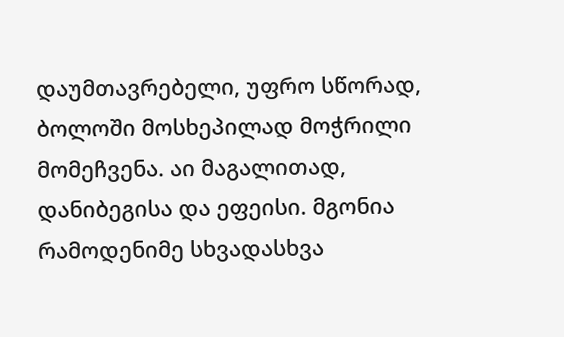დაუმთავრებელი, უფრო სწორად, ბოლოში მოსხეპილად მოჭრილი მომეჩვენა. აი მაგალითად, დანიბეგისა და ეფეისი. მგონია რამოდენიმე სხვადასხვა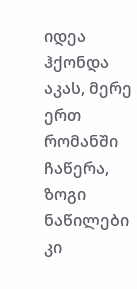იდეა ჰქონდა აკას, მერე ერთ რომანში ჩაწერა, ზოგი ნაწილები კი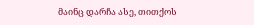მაინც დარჩა ასე, თითქოს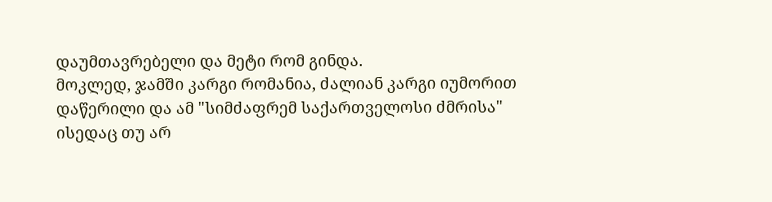დაუმთავრებელი და მეტი რომ გინდა.
მოკლედ, ჯამში კარგი რომანია, ძალიან კარგი იუმორით დაწერილი და ამ "სიმძაფრემ საქართველოსი ძმრისა" ისედაც თუ არ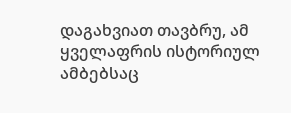დაგახვიათ თავბრუ, ამ ყველაფრის ისტორიულ ამბებსაც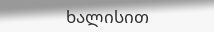ხალისით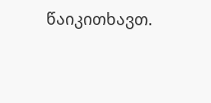წაიკითხავთ.